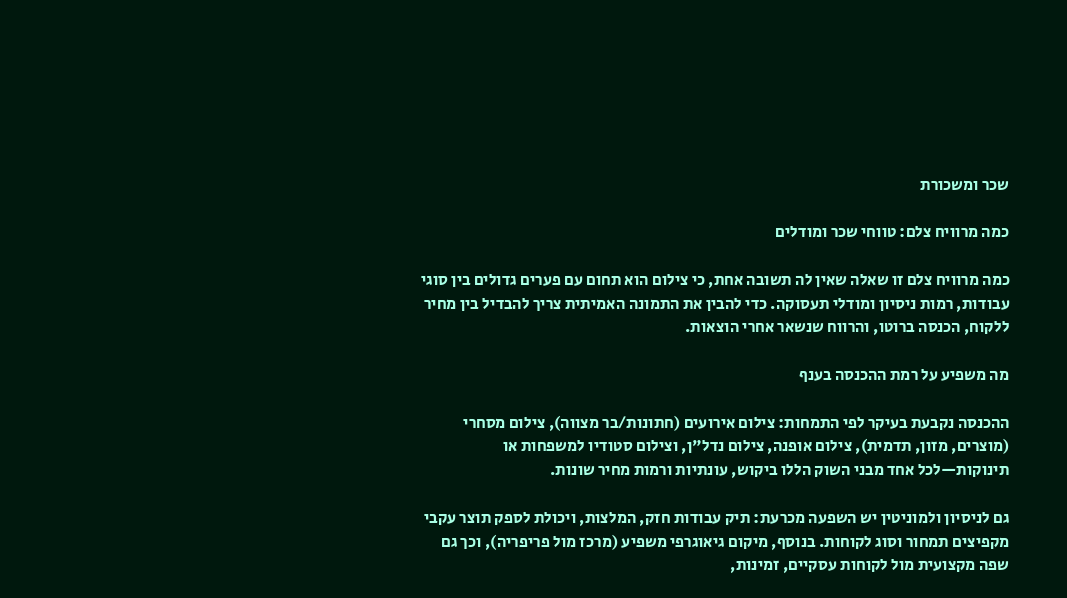שכר ומשכורת

כמה מרוויח צלם: טווחי שכר ומודלים

כמה מרוויח צלם זו שאלה שאין לה תשובה אחת, כי צילום הוא תחום עם פערים גדולים בין סוגי עבודות, רמות ניסיון ומודלי תעסוקה. כדי להבין את התמונה האמיתית צריך להבדיל בין מחיר ללקוח, הכנסה ברוטו, והרווח שנשאר אחרי הוצאות.

מה משפיע על רמת ההכנסה בענף

ההכנסה נקבעת בעיקר לפי התמחות: צילום אירועים (חתונות/בר מצווה), צילום מסחרי (מוצרים, מזון, תדמית), צילום אופנה, צילום נדל"ן, וצילום סטודיו למשפחות או תינוקות—לכל אחד מבני השוק הללו ביקוש, עונתיות ורמות מחיר שונות.

גם לניסיון ולמוניטין יש השפעה מכרעת: תיק עבודות חזק, המלצות, ויכולת לספק תוצר עקבי מקפיצים תמחור וסוג לקוחות. בנוסף, מיקום גיאוגרפי משפיע (מרכז מול פריפריה), וכך גם שפה מקצועית מול לקוחות עסקיים, זמינות,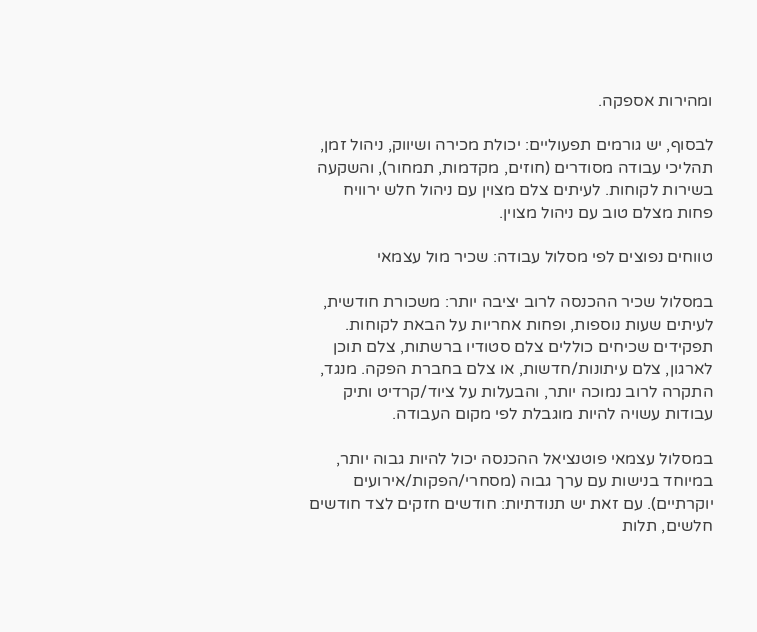ומהירות אספקה.

לבסוף, יש גורמים תפעוליים: יכולת מכירה ושיווק, ניהול זמן, תהליכי עבודה מסודרים (חוזים, מקדמות, תמחור), והשקעה בשירות לקוחות. לעיתים צלם מצוין עם ניהול חלש ירוויח פחות מצלם טוב עם ניהול מצוין.

טווחים נפוצים לפי מסלול עבודה: שכיר מול עצמאי

במסלול שכיר ההכנסה לרוב יציבה יותר: משכורת חודשית, לעיתים שעות נוספות, ופחות אחריות על הבאת לקוחות. תפקידים שכיחים כוללים צלם סטודיו ברשתות, צלם תוכן לארגון, צלם עיתונות/חדשות, או צלם בחברת הפקה. מנגד, התקרה לרוב נמוכה יותר, והבעלות על ציוד/קרדיט ותיק עבודות עשויה להיות מוגבלת לפי מקום העבודה.

במסלול עצמאי פוטנציאל ההכנסה יכול להיות גבוה יותר, במיוחד בנישות עם ערך גבוה (מסחרי/הפקות/אירועים יוקרתיים). עם זאת יש תנודתיות: חודשים חזקים לצד חודשים חלשים, תלות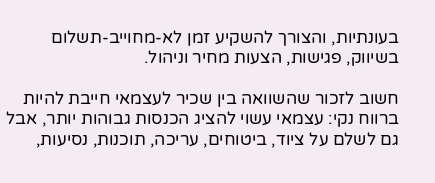בעונתיות, והצורך להשקיע זמן לא-מחוייב-תשלום בשיווק, פגישות, הצעות מחיר וניהול.

חשוב לזכור שהשוואה בין שכיר לעצמאי חייבת להיות ברווח נקי: עצמאי עשוי להציג הכנסות גבוהות יותר, אבל גם לשלם על ציוד, ביטוחים, עריכה, תוכנות, נסיעות,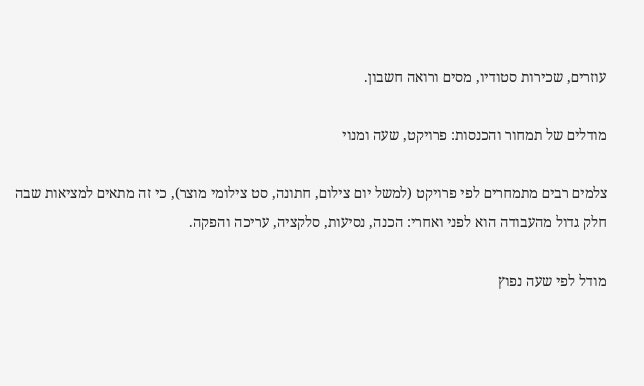עוזרים, שכירות סטודיו, מסים ורואה חשבון.

מודלים של תמחור והכנסות: פרויקט, שעה ומנוי

צלמים רבים מתמחרים לפי פרויקט (למשל יום צילום, חתונה, סט צילומי מוצר), כי זה מתאים למציאות שבה חלק גדול מהעבודה הוא לפני ואחרי: הכנה, נסיעות, סלקציה, עריכה והפקה.

מודל לפי שעה נפוץ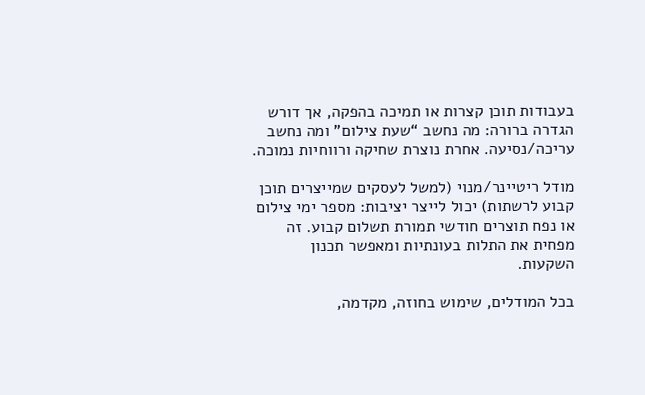בעבודות תוכן קצרות או תמיכה בהפקה, אך דורש הגדרה ברורה: מה נחשב “שעת צילום” ומה נחשב עריכה/נסיעה. אחרת נוצרת שחיקה ורווחיות נמוכה.

מודל ריטיינר/מנוי (למשל לעסקים שמייצרים תוכן קבוע לרשתות) יכול לייצר יציבות: מספר ימי צילום או נפח תוצרים חודשי תמורת תשלום קבוע. זה מפחית את התלות בעונתיות ומאפשר תכנון השקעות.

בכל המודלים, שימוש בחוזה, מקדמה,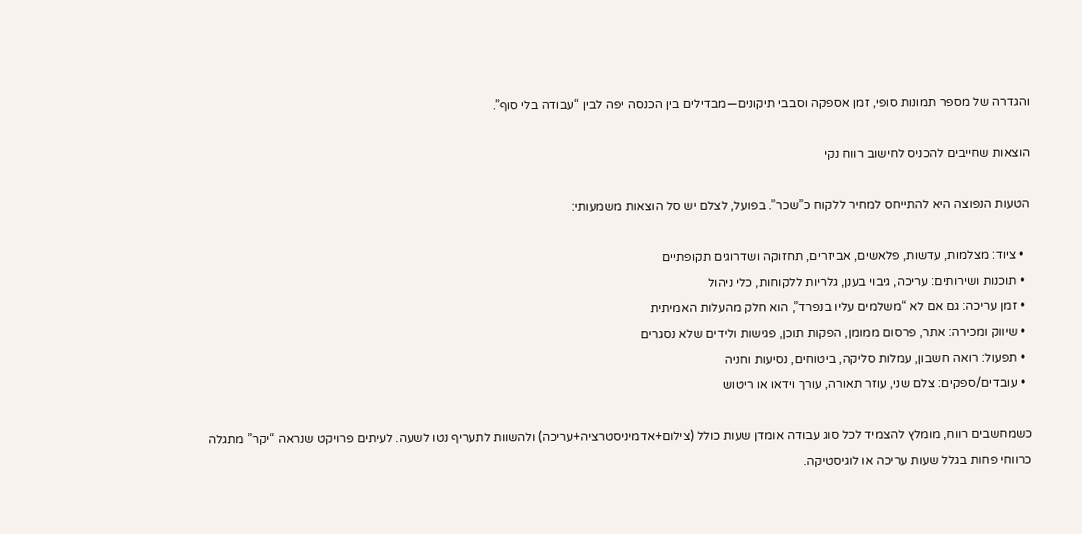והגדרה של מספר תמונות סופי, זמן אספקה וסבבי תיקונים—מבדילים בין הכנסה יפה לבין “עבודה בלי סוף”.

הוצאות שחייבים להכניס לחישוב רווח נקי

הטעות הנפוצה היא להתייחס למחיר ללקוח כ”שכר”. בפועל, לצלם יש סל הוצאות משמעותי:

  • ציוד: מצלמות, עדשות, פלאשים, אביזרים, תחזוקה ושדרוגים תקופתיים
  • תוכנות ושירותים: עריכה, גיבוי בענן, גלריות ללקוחות, כלי ניהול
  • זמן עריכה: גם אם לא “משלמים עליו בנפרד”, הוא חלק מהעלות האמיתית
  • שיווק ומכירה: אתר, פרסום ממומן, הפקות תוכן, פגישות ולידים שלא נסגרים
  • תפעול: רואה חשבון, עמלות סליקה, ביטוחים, נסיעות וחניה
  • עובדים/ספקים: צלם שני, עוזר תאורה, עורך וידאו או ריטוש

כשמחשבים רווח, מומלץ להצמיד לכל סוג עבודה אומדן שעות כולל (צילום+אדמיניסטרציה+עריכה) ולהשוות לתעריף נטו לשעה. לעיתים פרויקט שנראה “יקר” מתגלה כרווחי פחות בגלל שעות עריכה או לוגיסטיקה.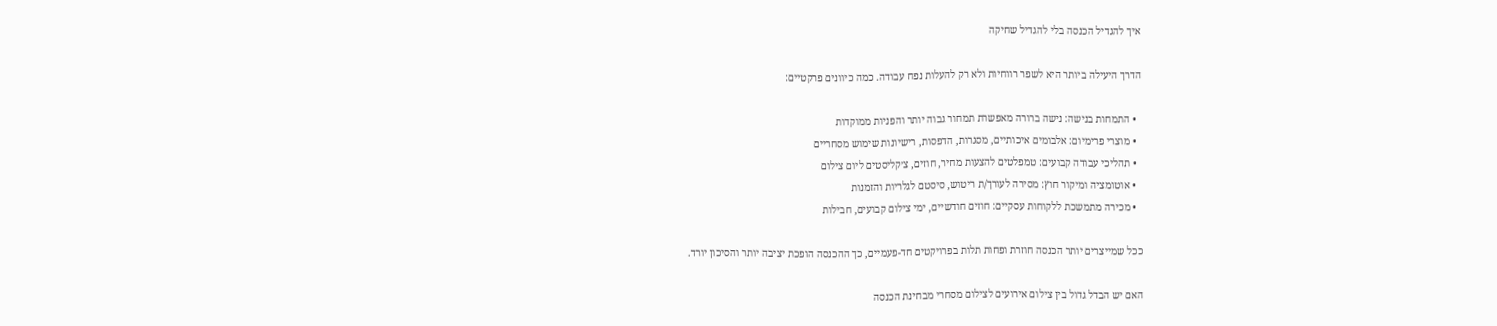איך להגדיל הכנסה בלי להגדיל שחיקה

הדרך היעילה ביותר היא לשפר רווחיות ולא רק להעלות נפח עבודה. כמה כיוונים פרקטיים:

  • התמחות בנישה: נישה ברורה מאפשרת תמחור גבוה יותר והפניות ממוקדות
  • מוצרי פרימיום: אלבומים איכותיים, מסגרות, הדפסות, רישיונות שימוש מסחריים
  • תהליכי עבודה קבועים: טמפלטים להצעות מחיר, חוזים, צ׳קליסטים ליום צילום
  • אוטומציה ומיקור חוץ: מסירה לעורך/ת ריטוש, סיסטם לגלריות והזמנות
  • מכירה מתמשכת ללקוחות עסקיים: חוזים חודשיים, ימי צילום קבועים, חבילות

ככל שמייצרים יותר הכנסה חוזרת ופחות תלות בפרויקטים חד-פעמיים, כך ההכנסה הופכת יציבה יותר והסיכון יורד.

האם יש הבדל גדול בין צילום אירועים לצילום מסחרי מבחינת הכנסה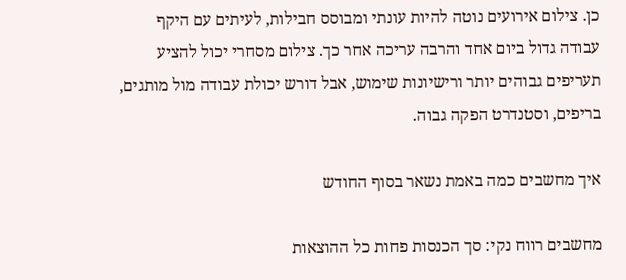כן. צילום אירועים נוטה להיות עונתי ומבוסס חבילות, לעיתים עם היקף עבודה גדול ביום אחד והרבה עריכה אחר כך. צילום מסחרי יכול להציע תעריפים גבוהים יותר ורישיונות שימוש, אבל דורש יכולת עבודה מול מותגים, בריפים, וסטנדרט הפקה גבוה.

איך מחשבים כמה באמת נשאר בסוף החודש

מחשבים רווח נקי: סך הכנסות פחות כל ההוצאות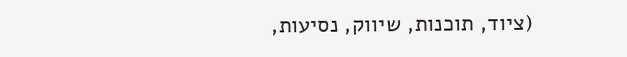(ציוד, תוכנות, שיווק, נסיעות,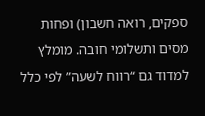ספקים, רואה חשבון) ופחות מסים ותשלומי חובה. מומלץ למדוד גם “רווח לשעה” לפי כלל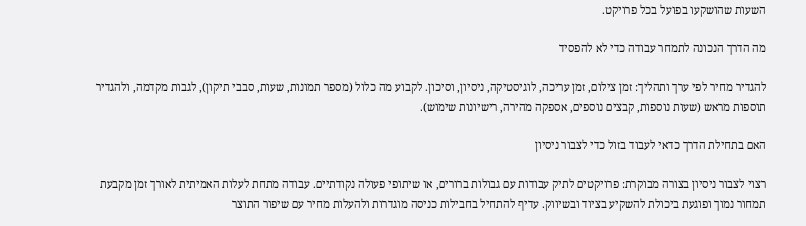השעות שהושקעו בפועל בכל פרויקט.

מה הדרך הנכונה לתמחר עבודה כדי לא להפסיד

להגדיר מחיר לפי ערך ותהליך: זמן צילום, זמן עריכה, לוגיסטיקה, ניסיון, וסיכון. לקבוע מה כלול (מספר תמונות, שעות, סבבי תיקון), לגבות מקדמה, ולהגדיר תוספות מראש (שעות נוספות, קבצים נוספים, אספקה מהירה, רישיונות שימוש).

האם בתחילת הדרך כדאי לעבוד בזול כדי לצבור ניסיון

רצוי לצבור ניסיון בצורה מבוקרת: פרויקטים לתיק עבודות עם גבולות ברורים, או שיתופי פעולה נקודתיים. עבודה מתחת לעלות האמיתית לאורך זמן מקבעת תמחור נמוך ופוגעת ביכולת להשקיע בציוד ובשיווק. עדיף להתחיל בחבילות כניסה מוגדרות ולהעלות מחיר עם שיפור התוצר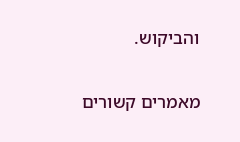והביקוש.

מאמרים קשורים